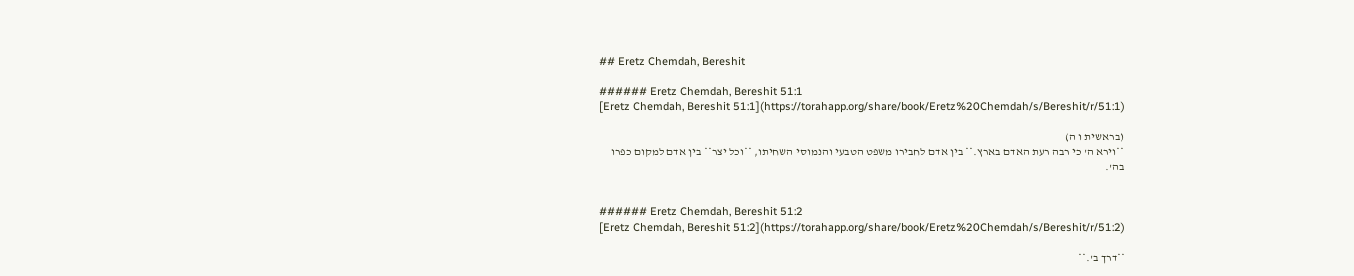## Eretz Chemdah, Bereshit

###### Eretz Chemdah, Bereshit 51:1
[Eretz Chemdah, Bereshit 51:1](https://torahapp.org/share/book/Eretz%20Chemdah/s/Bereshit/r/51:1)

(בראשית ו ה)
**וירא ה' כי רבה רעת האדם בארץ.** בין אדם לחבירו משפט הטבעי והנמוסי השחיתו, **וכל יצר** בין אדם למקום כפרו בה'.


###### Eretz Chemdah, Bereshit 51:2
[Eretz Chemdah, Bereshit 51:2](https://torahapp.org/share/book/Eretz%20Chemdah/s/Bereshit/r/51:2)

**דרך ב'.**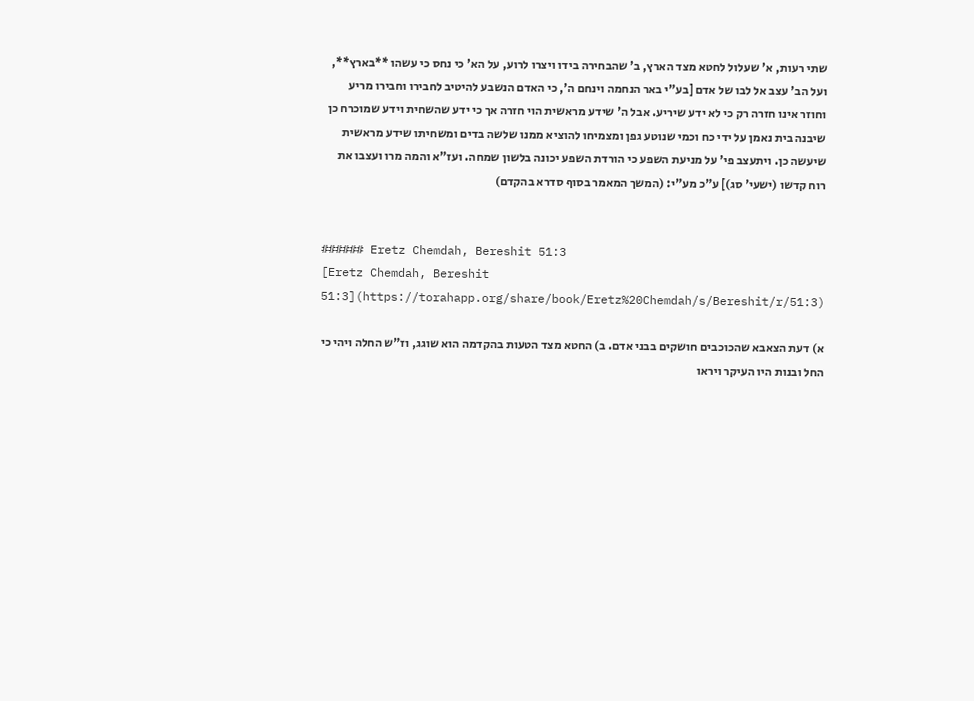שתי רעות, א' שעלול לחטא מצד הארץ, ב' שהבחירה בידו ויצרו לרוע, על הא' כי נחס כי עשהו **בארץ**, ועל הב' עצב אל לבו של אדם [בע"י באר הנחמה וינחם ה', כי האדם הנשבע להיטיב לחבירו וחבירו מריע וחוזר אינו חזרה רק כי לא ידע שיריע. אבל ה' שידע מראשית הוי חזרה אך כי ידע שהשחית וידע שמוכרח כן שיבנה בית נאמן על ידי כח וכמי שנוטע גפן ומצמיחו להוציא ממנו שלשה בדים ומשחיתו שידע מראשית שיעשה כן. ויתעצב פי' על מניעת השפע כי הורדת השפע יכונה בלשון שמחה. ועז"א והמה מרו ועצבו את רוח קדשו (ישעי' סג)] ע"כ מע"י: (המשך המאמר בסוף סדרא בהקדם)


###### Eretz Chemdah, Bereshit 51:3
[Eretz Chemdah, Bereshit 51:3](https://torahapp.org/share/book/Eretz%20Chemdah/s/Bereshit/r/51:3)

א) דעת הצאבא שהכוכבים חושקים בבני אדם. ב) החטא מצד הטעות בהקדמה הוא שוגג, וז"ש החלה ויהי כי החל ובנות היו העיקר ויראו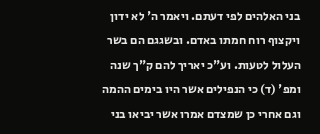בני האלהים לפי דעתם. ויאמר ה' לא ידון ויקצוף רוח חמתו באדם. ובשגגם הם בשר העלול לטעות. וע"כ יאריך להם ק"ך שנה ומפ' (ד) כי הנפילים אשר היו בימים ההמה וגם אחרי כן שמצדם אמרו אשר יביאו בני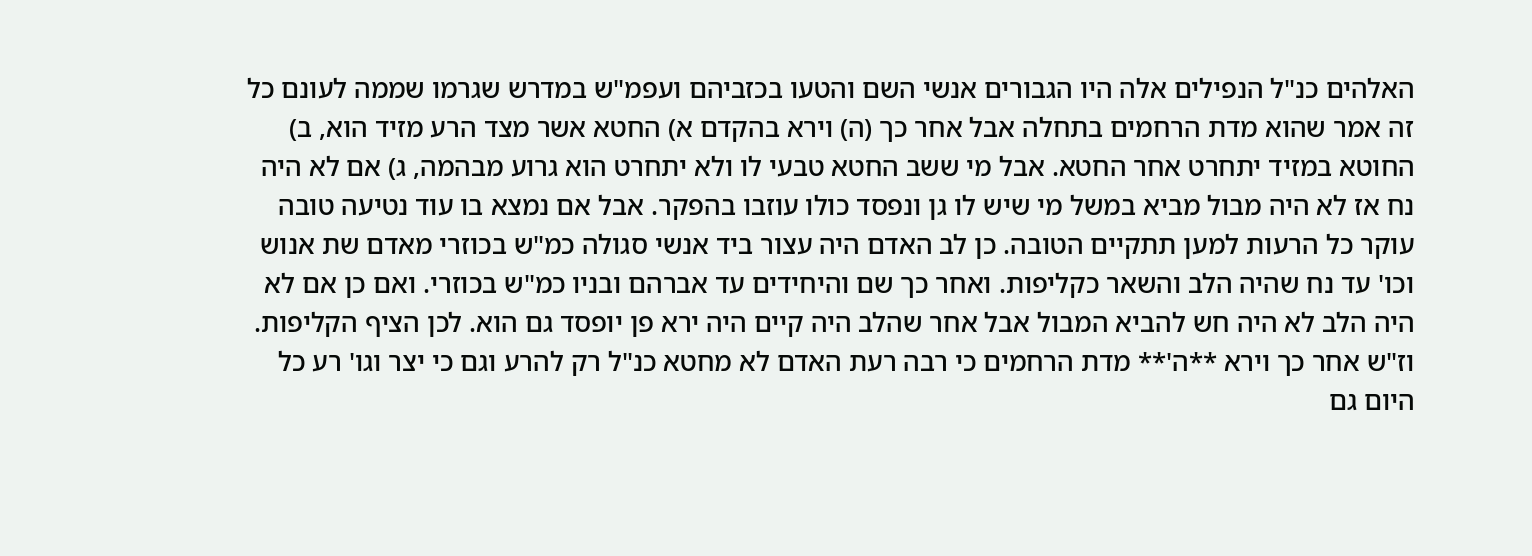האלהים כנ"ל הנפילים אלה היו הגבורים אנשי השם והטעו בכזביהם ועפמ"ש במדרש שגרמו שממה לעונם כל זה אמר שהוא מדת הרחמים בתחלה אבל אחר כך (ה) וירא בהקדם א) החטא אשר מצד הרע מזיד הוא, ב) החוטא במזיד יתחרט אחר החטא. אבל מי ששב החטא טבעי לו ולא יתחרט הוא גרוע מבהמה, ג) אם לא היה נח אז לא היה מבול מביא במשל מי שיש לו גן ונפסד כולו עוזבו בהפקר. אבל אם נמצא בו עוד נטיעה טובה עוקר כל הרעות למען תתקיים הטובה. כן לב האדם היה עצור ביד אנשי סגולה כמ"ש בכוזרי מאדם שת אנוש וכו' עד נח שהיה הלב והשאר כקליפות. ואחר כך שם והיחידים עד אברהם ובניו כמ"ש בכוזרי. ואם כן אם לא היה הלב לא היה חש להביא המבול אבל אחר שהלב היה קיים היה ירא פן יופסד גם הוא. לכן הציף הקליפות. וז"ש אחר כך וירא **ה'** מדת הרחמים כי רבה רעת האדם לא מחטא כנ"ל רק להרע וגם כי יצר וגו' רע כל היום גם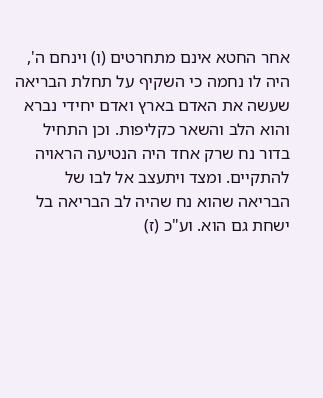אחר החטא אינם מתחרטים (ו) וינחם ה', היה לו נחמה כי השקיף על תחלת הבריאה שעשה את האדם בארץ ואדם יחידי נברא והוא הלב והשאר כקליפות. וכן התחיל בדור נח שרק אחד היה הנטיעה הראויה להתקיים. ומצד ויתעצב אל לבו של הבריאה שהוא נח שהיה לב הבריאה בל ישחת גם הוא. וע"כ (ז)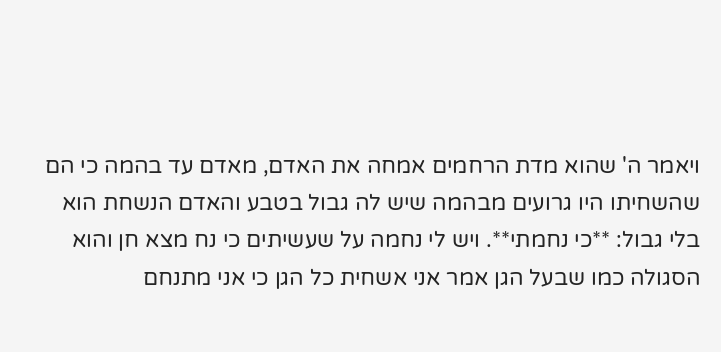ויאמר ה' שהוא מדת הרחמים אמחה את האדם, מאדם עד בהמה כי הם שהשחיתו היו גרועים מבהמה שיש לה גבול בטבע והאדם הנשחת הוא בלי גבול: **כי נחמתי**. ויש לי נחמה על שעשיתים כי נח מצא חן והוא הסגולה כמו שבעל הגן אמר אני אשחית כל הגן כי אני מתנחם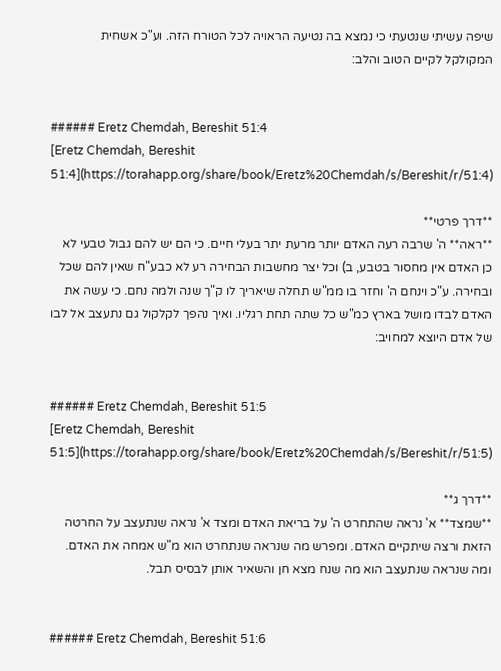שיפה עשיתי שנטעתי כי נמצא בה נטיעה הראויה לכל הטורח הזה. וע"כ אשחית המקולקל לקיים הטוב והלב:


###### Eretz Chemdah, Bereshit 51:4
[Eretz Chemdah, Bereshit 51:4](https://torahapp.org/share/book/Eretz%20Chemdah/s/Bereshit/r/51:4)

**דרך פרטי**
**ראה** ה' שרבה רעה האדם יותר מרעת יתר בעלי חיים. כי הם יש להם גבול טבעי לא כן האדם אין מחסור בטבע, ב) וכל יצר מחשבות הבחירה רע לא כבע"ח שאין להם שכל ובחירה. ע"כ וינחם ה' וחזר בו ממ"ש תחלה שיאריך לו ק"ך שנה ולמה נחם. כי עשה את האדם לבדו מושל בארץ כמ"ש כל שתה תחת רגליו. ואיך נהפך לקלקול גם נתעצב אל לבו של אדם היוצא למחויב:


###### Eretz Chemdah, Bereshit 51:5
[Eretz Chemdah, Bereshit 51:5](https://torahapp.org/share/book/Eretz%20Chemdah/s/Bereshit/r/51:5)

**דרך ג**
**שמצד** א' נראה שהתחרט ה' על בריאת האדם ומצד א' נראה שנתעצב על החרטה הזאת ורצה שיתקיים האדם. ומפרש מה שנראה שנתחרט הוא מ"ש אמחה את האדם. ומה שנראה שנתעצב הוא מה שנח מצא חן והשאיר אותן לבסיס תבל.


###### Eretz Chemdah, Bereshit 51:6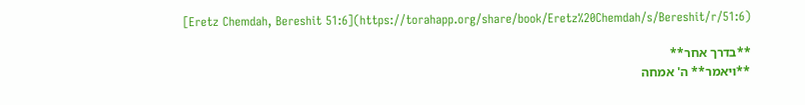[Eretz Chemdah, Bereshit 51:6](https://torahapp.org/share/book/Eretz%20Chemdah/s/Bereshit/r/51:6)

**בדרך אחר**
**ויאמר** ה' אמחה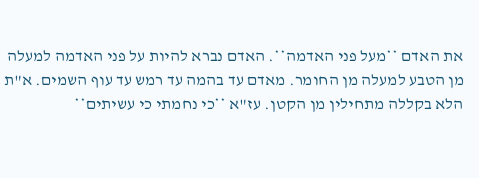את האדם **מעל פני האדמה**. האדם נברא להיות על פני האדמה למעלה מן הטבע למעלה מן החומר. מאדם עד בהמה עד רמש עד עוף השמים. א"ת הלא בקללה מתחילין מן הקטן. עז"א **כי נחמתי כי עשיתים**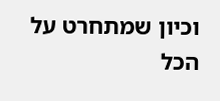וכיון שמתחרט על הכל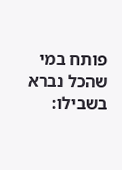פותח במי שהכל נברא בשבילו: